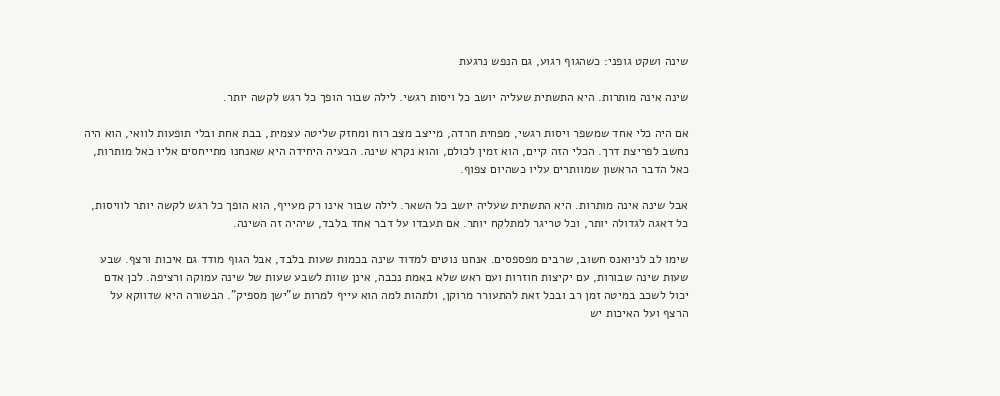שינה ושקט גופני: כשהגוף רגוע, גם הנפש נרגעת

שינה אינה מותרות. היא התשתית שעליה יושב כל ויסות רגשי. לילה שבור הופך כל רגש לקשה יותר.

אם היה כלי אחד שמשפר ויסות רגשי, מפחית חרדה, מייצב מצב רוח ומחזק שליטה עצמית, בבת אחת ובלי תופעות לוואי, הוא היה נחשב לפריצת דרך. הכלי הזה קיים, הוא זמין לכולם, והוא נקרא שינה. הבעיה היחידה היא שאנחנו מתייחסים אליו כאל מותרות, כאל הדבר הראשון שמוותרים עליו כשהיום צפוף.

אבל שינה אינה מותרות. היא התשתית שעליה יושב כל השאר. לילה שבור אינו רק מעייף, הוא הופך כל רגש לקשה יותר לוויסות, כל דאגה לגדולה יותר, וכל טריגר למתלקח יותר. אם תעבדו על דבר אחד בלבד, שיהיה זה השינה.

שימו לב לניואנס חשוב, שרבים מפספסים. אנחנו נוטים למדוד שינה בכמות שעות בלבד, אבל הגוף מודד גם איכות ורצף. שבע שעות שינה שבורות, עם יקיצות חוזרות ועם ראש שלא באמת נכבה, אינן שוות לשבע שעות של שינה עמוקה ורציפה. לכן אדם יכול לשכב במיטה זמן רב ובכל זאת להתעורר מרוקן, ולתהות למה הוא עייף למרות ש"ישן מספיק". הבשורה היא שדווקא על הרצף ועל האיכות יש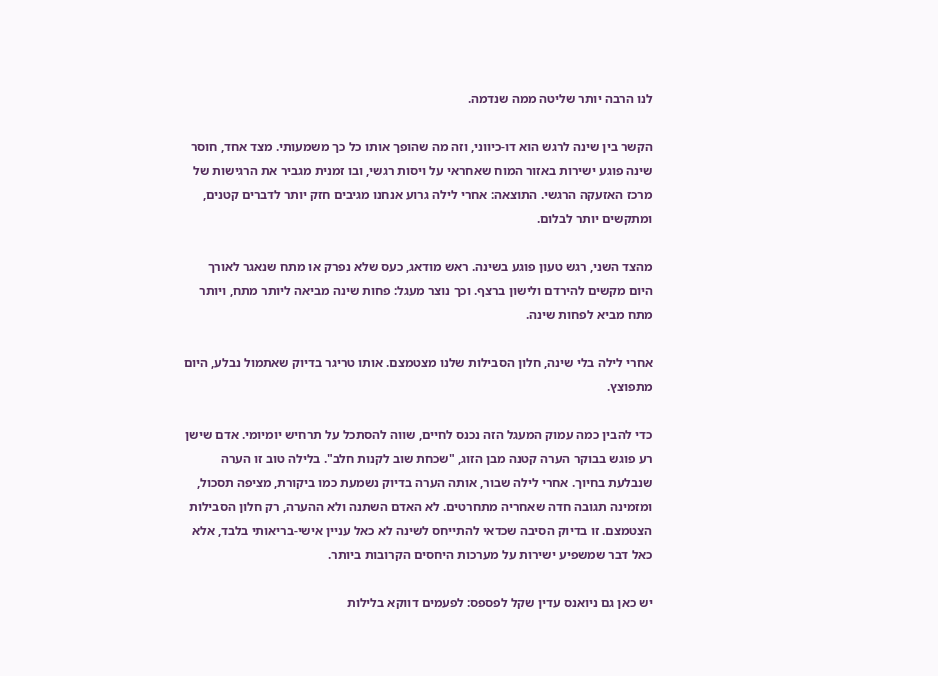לנו הרבה יותר שליטה ממה שנדמה.

הקשר בין שינה לרגש הוא דו-כיווני, וזה מה שהופך אותו כל כך משמעותי. מצד אחד, חוסר שינה פוגע ישירות באזור המוח שאחראי על ויסות רגשי, ובו זמנית מגביר את הרגישות של מרכז האזעקה הרגשי. התוצאה: אחרי לילה גרוע אנחנו מגיבים חזק יותר לדברים קטנים, ומתקשים יותר לבלום.

מהצד השני, רגש טעון פוגע בשינה. ראש מודאג, כעס שלא נפרק או מתח שנאגר לאורך היום מקשים להירדם ולישון ברצף. וכך נוצר מעגל: פחות שינה מביאה ליותר מתח, ויותר מתח מביא לפחות שינה.

אחרי לילה בלי שינה, חלון הסבילות שלנו מצטמצם. אותו טריגר בדיוק שאתמול נבלע, היום מתפוצץ.

כדי להבין כמה עמוק המעגל הזה נכנס לחיים, שווה להסתכל על תרחיש יומיומי. אדם שישן רע פוגש בבוקר הערה קטנה מבן הזוג, "שכחת שוב לקנות חלב". בלילה טוב זו הערה שנבלעת בחיוך. אחרי לילה שבור, אותה הערה בדיוק נשמעת כמו ביקורת, מציפה תסכול, ומזמינה תגובה חדה שאחריה מתחרטים. לא האדם השתנה ולא ההערה, רק חלון הסבילות הצטמצם. זו בדיוק הסיבה שכדאי להתייחס לשינה לא כאל עניין אישי-בריאותי בלבד, אלא כאל דבר שמשפיע ישירות על מערכות היחסים הקרובות ביותר.

יש כאן גם ניואנס עדין שקל לפספס: לפעמים דווקא בלילות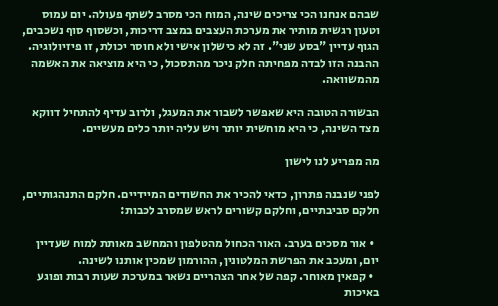שבהם אנחנו הכי צריכים שינה, המוח הכי מסרב לשתף פעולה. יום עמוס וטעון רגשית מותיר את מערכת העצבים במצב דריכות, וכשסוף סוף נשכבים, הגוף עדיין "בסע שני". זה לא כישלון אישי ולא חוסר יכולת, זו פיזיולוגיה. ההבנה הזו לבדה מפחיתה חלק ניכר מהתסכול, כי היא מוציאה את האשמה מהמשוואה.

הבשורה הטובה היא שאפשר לשבור את המעגל, ולרוב עדיף להתחיל דווקא מצד השינה, כי היא מוחשית יותר ויש עליה יותר כלים מעשיים.

מה מפריע לנו לישון

לפני שנבנה פתרון, כדאי להכיר את החשודים המיידיים. חלקם התנהגותיים, חלקם סביבתיים, וחלקם קשורים לראש שמסרב לכבות:

  • אור מסכים בערב. האור הכחול מהטלפון והמחשב מאותת למוח שעדיין יום, ומעכב את הפרשת המלטונין, ההורמון שמכין אותנו לשינה.
  • קפאין מאוחר. קפה של אחר הצהריים נשאר במערכת שעות רבות ופוגע באיכות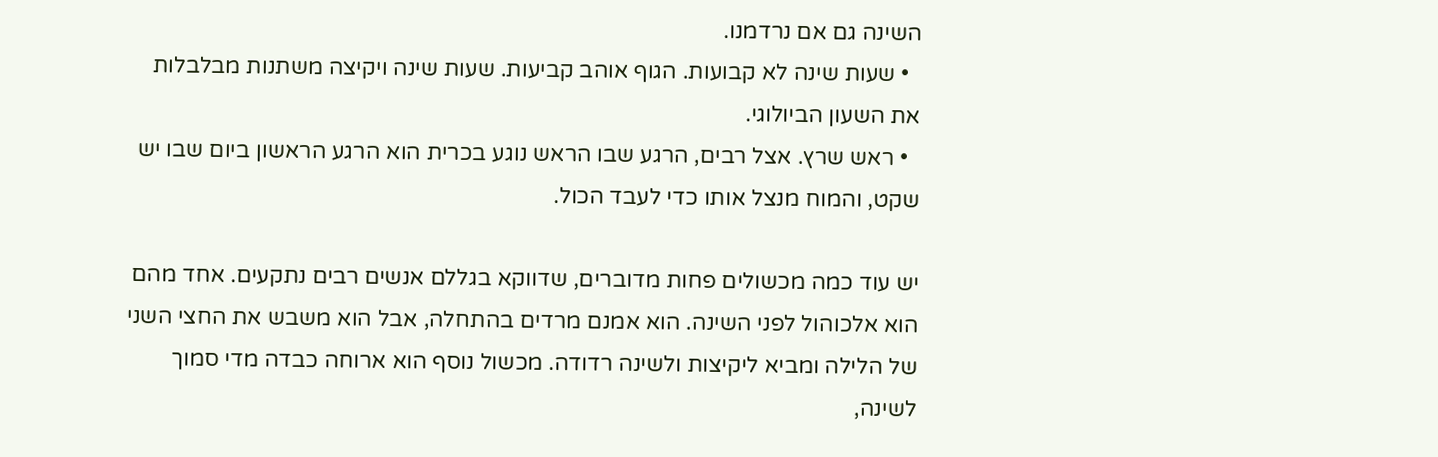השינה גם אם נרדמנו.
  • שעות שינה לא קבועות. הגוף אוהב קביעות. שעות שינה ויקיצה משתנות מבלבלות את השעון הביולוגי.
  • ראש שרץ. אצל רבים, הרגע שבו הראש נוגע בכרית הוא הרגע הראשון ביום שבו יש שקט, והמוח מנצל אותו כדי לעבד הכול.

יש עוד כמה מכשולים פחות מדוברים, שדווקא בגללם אנשים רבים נתקעים. אחד מהם הוא אלכוהול לפני השינה. הוא אמנם מרדים בהתחלה, אבל הוא משבש את החצי השני של הלילה ומביא ליקיצות ולשינה רדודה. מכשול נוסף הוא ארוחה כבדה מדי סמוך לשינה,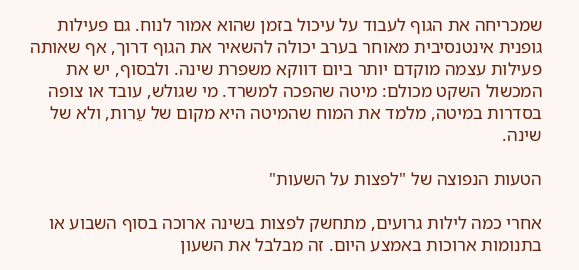שמכריחה את הגוף לעבוד על עיכול בזמן שהוא אמור לנוח. גם פעילות גופנית אינטנסיבית מאוחר בערב יכולה להשאיר את הגוף דרוך, אף שאותה פעילות עצמה מוקדם יותר ביום דווקא משפרת שינה. ולבסוף, יש את המכשול השקט מכולם: מיטה שהפכה למשרד. מי שגולש, עובד או צופה בסדרות במיטה, מלמד את המוח שהמיטה היא מקום של עֵרות, ולא של שינה.

הטעות הנפוצה של "לפצות על השעות"

אחרי כמה לילות גרועים, מתחשק לפצות בשינה ארוכה בסוף השבוע או בתנומות ארוכות באמצע היום. זה מבלבל את השעון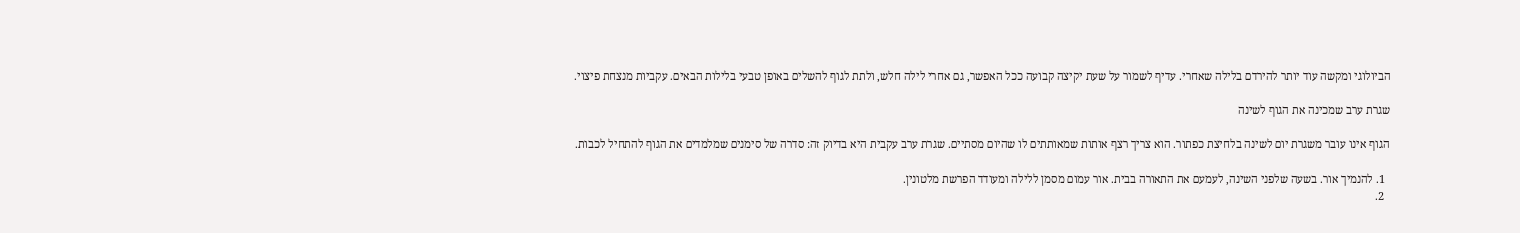הביולוגי ומקשה עוד יותר להירדם בלילה שאחרי. עדיף לשמור על שעת יקיצה קבועה ככל האפשר, גם אחרי לילה חלש, ולתת לגוף להשלים באופן טבעי בלילות הבאים. עקביות מנצחת פיצוי.

שגרת ערב שמכינה את הגוף לשינה

הגוף אינו עובר משגרת יום לשינה בלחיצת כפתור. הוא צריך רצף אותות שמאותתים לו שהיום מסתיים. שגרת ערב עקבית היא בדיוק זה: סדרה של סימנים שמלמדים את הגוף להתחיל לכבות.

  1. להנמיך אור. בשעה שלפני השינה, לעמעם את התאורה בבית. אור עמום מסמן ללילה ומעודד הפרשת מלטונין.
  2.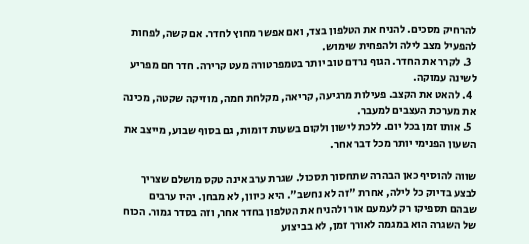להרחיק מסכים. להניח את הטלפון בצד, ואם אפשר מחוץ לחדר. אם קשה, לפחות להפעיל מצב לילה ולהפחית שימוש.
  3. לקרר את החדר. הגוף נרדם טוב יותר בטמפרטורה מעט קרירה. חדר חם מפריע לשינה עמוקה.
  4. להאט את הקצב. פעילות מרגיעה, קריאה, מקלחת חמה, מוזיקה שקטה, מכינה את מערכת העצבים למעבר.
  5. אותו זמן בכל יום. ללכת לישון ולקום בשעות דומות, גם בסוף שבוע, מייצב את השעון הפנימי יותר מכל דבר אחר.

שווה להוסיף כאן הבהרה שתחסוך תסכול. שגרת ערב אינה טקס מושלם שצריך לבצע בדיוק כל לילה, אחרת "זה לא נחשב". היא כיוון, לא מבחן. יהיו ערבים שבהם תספיקו רק לעמעם אור ולהניח את הטלפון בחדר אחר, וזה בסדר גמור. הכוח של השגרה הוא במגמה לאורך זמן, לא בביצוע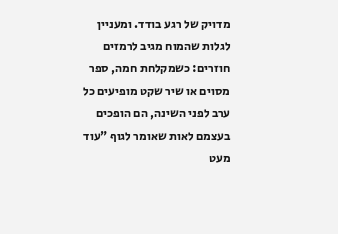מדויק של רגע בודד. ומעניין לגלות שהמוח מגיב לרמזים חוזרים: כשמקלחת חמה, ספר מסוים או שיר שקט מופיעים כל ערב לפני השינה, הם הופכים בעצמם לאות שאומר לגוף "עוד מעט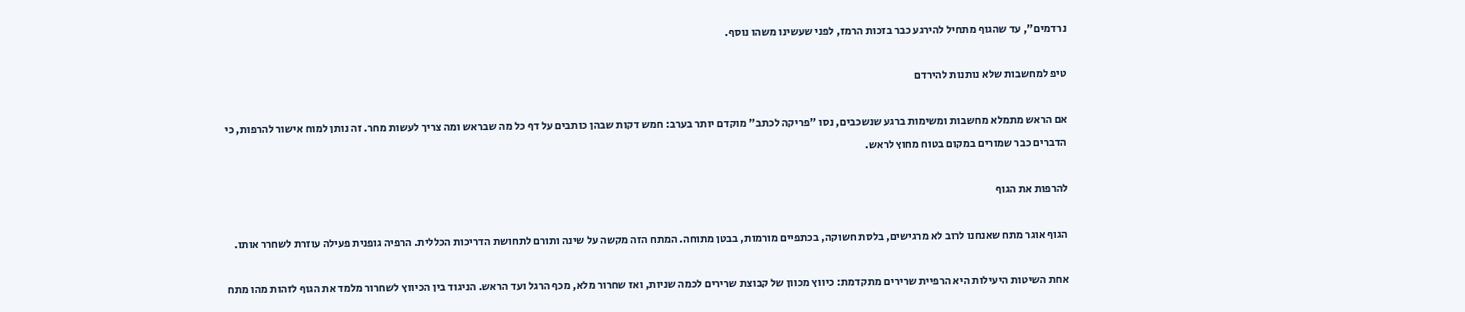נרדמים", עד שהגוף מתחיל להירגע כבר בזכות הרמז, לפני שעשינו משהו נוסף.

טיפ למחשבות שלא נותנות להירדם

אם הראש מתמלא מחשבות ומשימות ברגע שנשכבים, נסו "פריקה לכתב" מוקדם יותר בערב: חמש דקות שבהן כותבים על דף כל מה שבראש ומה צריך לעשות מחר. זה נותן למוח אישור להרפות, כי הדברים כבר שמורים במקום בטוח מחוץ לראש.

להרפות את הגוף

הגוף אוגר מתח שאנחנו לרוב לא מרגישים, בלסת חשוקה, בכתפיים מורמות, בבטן מתוחה. המתח הזה מקשה על שינה ותורם לתחושת הדריכות הכללית. הרפיה גופנית פעילה עוזרת לשחרר אותו.

אחת השיטות היעילות היא הרפיית שרירים מתקדמת: כיווץ מכוון של קבוצת שרירים לכמה שניות, ואז שחרור מלא, מכף הרגל ועד הראש. הניגוד בין הכיווץ לשחרור מלמד את הגוף לזהות מהו מתח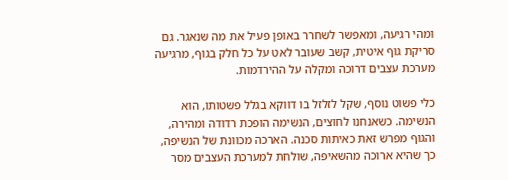ומהי רגיעה, ומאפשר לשחרר באופן פעיל את מה שנאגר. גם סריקת גוף איטית, קשב שעובר לאט על כל חלק בגוף, מרגיעה מערכת עצבים דרוכה ומקלה על ההירדמות.

כלי פשוט נוסף, שקל לזלזל בו דווקא בגלל פשטותו, הוא הנשימה. כשאנחנו לחוצים, הנשימה הופכת רדודה ומהירה, והגוף מפרש זאת כאיתות סכנה. הארכה מכוונת של הנשיפה, כך שהיא ארוכה מהשאיפה, שולחת למערכת העצבים מסר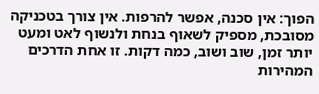הפוך: אין סכנה, אפשר להרפות. אין צורך בטכניקה מסובכת, מספיק לשאוף בנחת ולנשוף לאט ומעט יותר זמן, שוב ושוב, כמה דקות. זו אחת הדרכים המהירות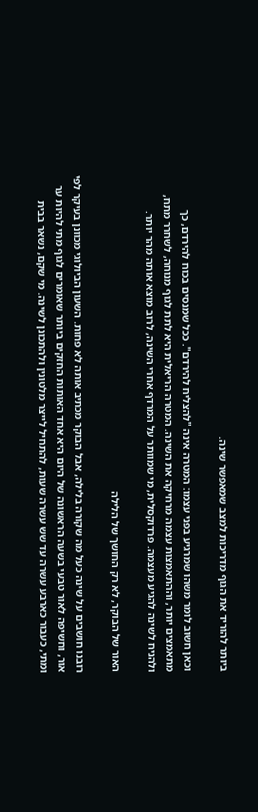ביותר להוריד את הגוף מדריכות למצב שמאפשר שינה.

וכאן חשוב לומר משהו שמרגיע בפני עצמו: המטרה אינה "להצליח להירדם". ככל שמנסים בכוח להירדם, כך מתאמצים יותר, וההתאמצות עצמה מרחיקה את השינה. המטרה הריאלית היא לתת לגוף מנוחה, לשחרר מתח, ולהניח לשינה להגיע מעצמה. פרדוקסלית, מי שמוותר על המרדף אחרי השינה, לרוב מוצא אותה מהר יותר.

האור של הבוקר, לא רק החושך של הלילה

רובנו חושבים על שינה כעל מה שקורה בלילה, אבל הבוקר מכתיב אותה לא פחות. השעון הביולוגי מכוונן בעיקר לפי אור, וחשיפה לאור טבעי בשעה הראשונה של היום היא אחד האותות החזקים ביותר שאומרים לגוף מתי להיות ער ומתי, כעבור כארבע עשרה עד שש עשרה שעות, להתחיל לייצר מלטונין ולהתכונן לשינה. מי שקם, נשאר בבית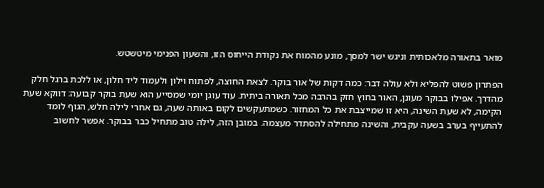מואר בתאורה מלאכותית וניגש ישר למסך, מונע מהמוח את נקודת הייחוס הזו, והשעון הפנימי מיטשטש.

הפתרון פשוט להפליא ולא עולה דבר: כמה דקות של אור בוקר. לצאת החוצה, לפתוח וילון ולעמוד ליד חלון, או ללכת ברגל חלק מהדרך. אפילו בבוקר מעונן, האור בחוץ חזק בהרבה מכל תאורה ביתית. עוד עוגן יומי שמסייע הוא שעת בוקר קבועה: דווקא שעת הקימה, לא שעת השינה, היא זו שמייצבת את כל המחזור. כשמתעקשים לקום באותה שעה, גם אחרי לילה חלש, הגוף לומד להתעייף בערב בשעה עקבית, והשינה מתחילה להסתדר מעצמה. במובן הזה, לילה טוב מתחיל כבר בבוקר. אפשר לחשוב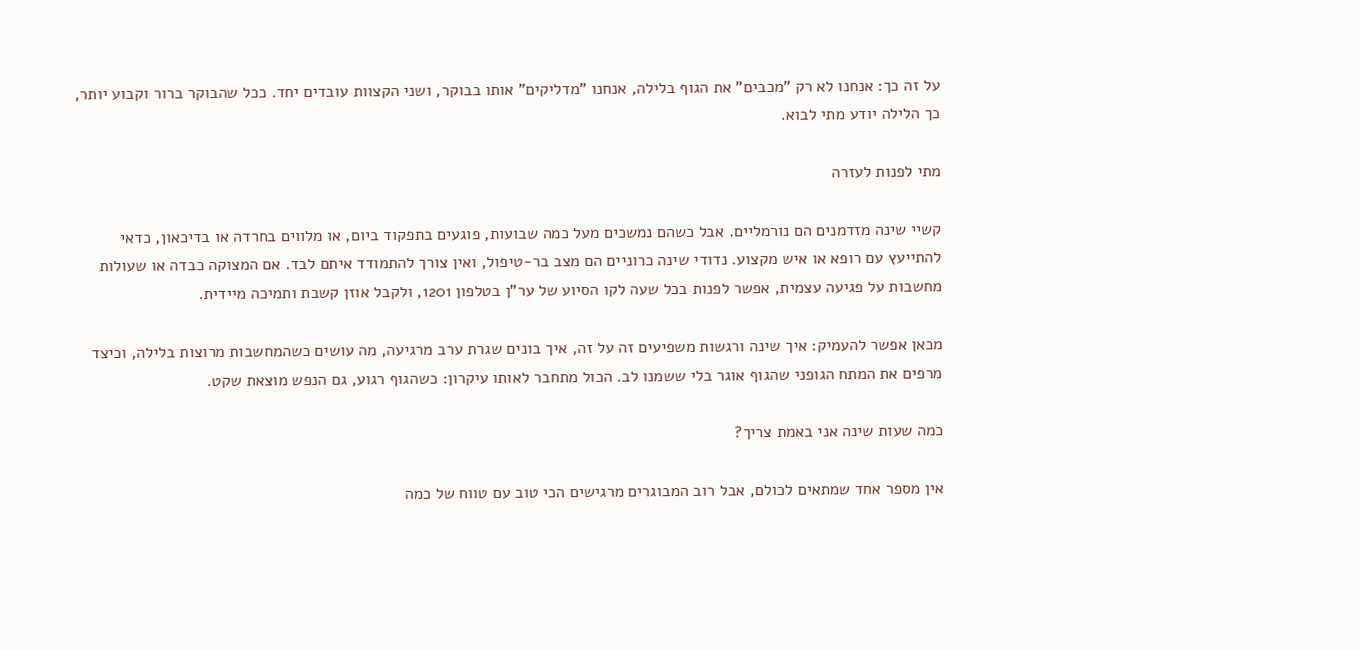על זה כך: אנחנו לא רק "מכבים" את הגוף בלילה, אנחנו "מדליקים" אותו בבוקר, ושני הקצוות עובדים יחד. ככל שהבוקר ברור וקבוע יותר, כך הלילה יודע מתי לבוא.

מתי לפנות לעזרה

קשיי שינה מזדמנים הם נורמליים. אבל כשהם נמשכים מעל כמה שבועות, פוגעים בתפקוד ביום, או מלווים בחרדה או בדיכאון, כדאי להתייעץ עם רופא או איש מקצוע. נדודי שינה כרוניים הם מצב בר-טיפול, ואין צורך להתמודד איתם לבד. אם המצוקה כבדה או שעולות מחשבות על פגיעה עצמית, אפשר לפנות בכל שעה לקו הסיוע של ער"ן בטלפון 1201, ולקבל אוזן קשבת ותמיכה מיידית.

מכאן אפשר להעמיק: איך שינה ורגשות משפיעים זה על זה, איך בונים שגרת ערב מרגיעה, מה עושים כשהמחשבות מרוצות בלילה, וכיצד מרפים את המתח הגופני שהגוף אוגר בלי ששמנו לב. הכול מתחבר לאותו עיקרון: כשהגוף רגוע, גם הנפש מוצאת שקט.

כמה שעות שינה אני באמת צריך?

אין מספר אחד שמתאים לכולם, אבל רוב המבוגרים מרגישים הכי טוב עם טווח של כמה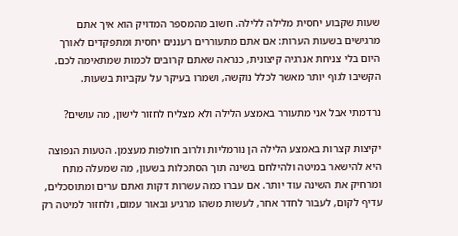שעות שקבוע יחסית מלילה ללילה. חשוב מהמספר המדויק הוא איך אתם מרגישים בשעות הערות: אם אתם מתעוררים רעננים יחסית ומתפקדים לאורך היום בלי צניחת אנרגיה קיצונית, כנראה שאתם קרובים לכמות שמתאימה לכם. הקשיבו לגוף יותר מאשר לכלל נוקשה, ושמרו בעיקר על עקביות בשעות.

נרדמתי אבל אני מתעורר באמצע הלילה ולא מצליח לחזור לישון, מה עושים?

יקיצות קצרות באמצע הלילה הן נורמליות ולרוב חולפות מעצמן. הטעות הנפוצה היא להישאר במיטה ולהילחם בשינה תוך הסתכלות בשעון, מה שמעלה מתח ומרחיק את השינה עוד יותר. אם עברו כמה עשרות דקות ואתם ערים ומתוסכלים, עדיף לקום, לעבור לחדר אחר, לעשות משהו מרגיע ובאור עמום, ולחזור למיטה רק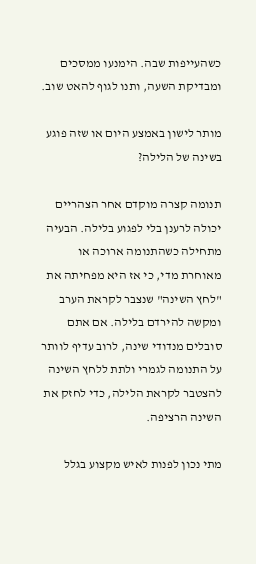כשהעייפות שבה. הימנעו ממסכים ומבדיקת השעה, ותנו לגוף להאט שוב.

מותר לישון באמצע היום או שזה פוגע בשינה של הלילה?

תנומה קצרה מוקדם אחר הצהריים יכולה לרענן בלי לפגוע בלילה. הבעיה מתחילה כשהתנומה ארוכה או מאוחרת מדי, כי אז היא מפחיתה את "לחץ השינה" שנצבר לקראת הערב ומקשה להירדם בלילה. אם אתם סובלים מנדודי שינה, לרוב עדיף לוותר על התנומה לגמרי ולתת ללחץ השינה להצטבר לקראת הלילה, כדי לחזק את השינה הרציפה.

מתי נכון לפנות לאיש מקצוע בגלל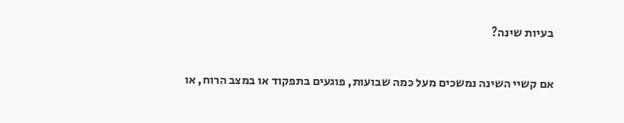בעיות שינה?

אם קשיי השינה נמשכים מעל כמה שבועות, פוגעים בתפקוד או במצב הרוח, או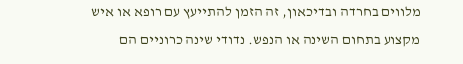מלווים בחרדה ובדיכאון, זה הזמן להתייעץ עם רופא או איש מקצוע בתחום השינה או הנפש. נדודי שינה כרוניים הם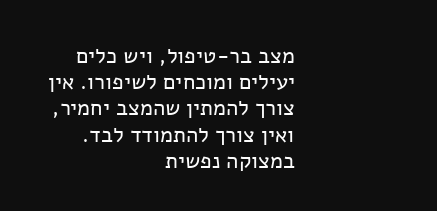מצב בר-טיפול, ויש כלים יעילים ומוכחים לשיפורו. אין צורך להמתין שהמצב יחמיר, ואין צורך להתמודד לבד. במצוקה נפשית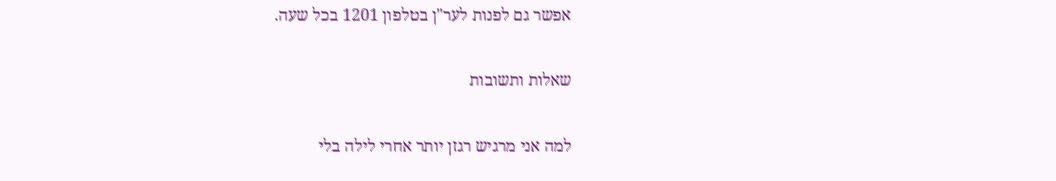אפשר גם לפנות לער"ן בטלפון 1201 בכל שעה.

שאלות ותשובות

למה אני מרגיש רגזן יותר אחרי לילה בלי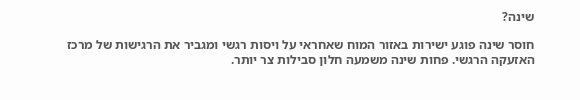שינה?

חוסר שינה פוגע ישירות באזור המוח שאחראי על ויסות רגשי ומגביר את הרגישות של מרכז האזעקה הרגשי. פחות שינה משמעה חלון סבילות צר יותר.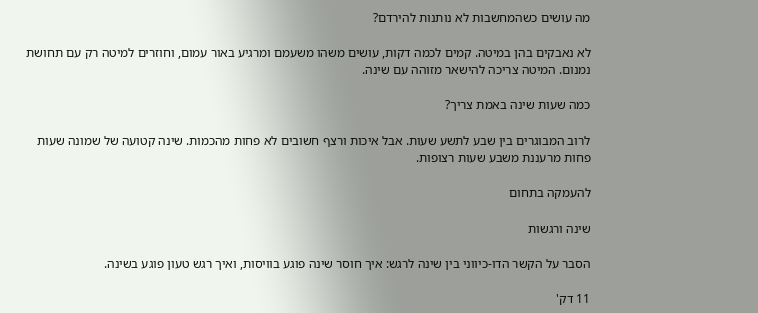מה עושים כשהמחשבות לא נותנות להירדם?

לא נאבקים בהן במיטה. קמים לכמה דקות, עושים משהו משעמם ומרגיע באור עמום, וחוזרים למיטה רק עם תחושת נמנום. המיטה צריכה להישאר מזוהה עם שינה.

כמה שעות שינה באמת צריך?

לרוב המבוגרים בין שבע לתשע שעות. אבל איכות ורצף חשובים לא פחות מהכמות. שינה קטועה של שמונה שעות פחות מרעננת משבע שעות רצופות.

להעמקה בתחום

שינה ורגשות

הסבר על הקשר הדו-כיווני בין שינה לרגש: איך חוסר שינה פוגע בוויסות, ואיך רגש טעון פוגע בשינה.

11 דק'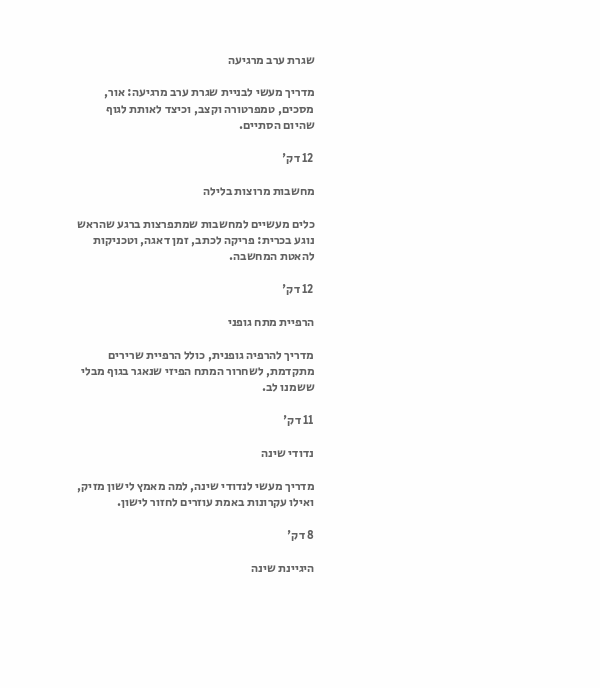שגרת ערב מרגיעה

מדריך מעשי לבניית שגרת ערב מרגיעה: אור, מסכים, טמפרטורה וקצב, וכיצד לאותת לגוף שהיום הסתיים.

12 דק'

מחשבות מרוצות בלילה

כלים מעשיים למחשבות שמתפרצות ברגע שהראש נוגע בכרית: פריקה לכתב, זמן דאגה, וטכניקות להאטת המחשבה.

12 דק'

הרפיית מתח גופני

מדריך להרפיה גופנית, כולל הרפיית שרירים מתקדמת, לשחרור המתח הפיזי שנאגר בגוף מבלי ששמנו לב.

11 דק'

נדודי שינה

מדריך מעשי לנדודי שינה, למה מאמץ לישון מזיק, ואילו עקרונות באמת עוזרים לחזור לישון.

8 דק'

היגיינת שינה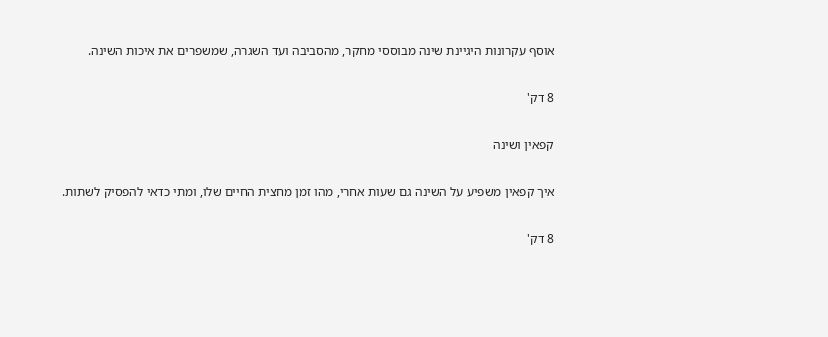אוסף עקרונות היגיינת שינה מבוססי מחקר, מהסביבה ועד השגרה, שמשפרים את איכות השינה.

8 דק'

קפאין ושינה

איך קפאין משפיע על השינה גם שעות אחרי, מהו זמן מחצית החיים שלו, ומתי כדאי להפסיק לשתות.

8 דק'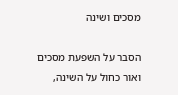מסכים ושינה

הסבר על השפעת מסכים ואור כחול על השינה,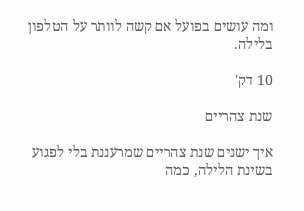ומה עושים בפועל אם קשה לוותר על הטלפון בלילה.

10 דק'

שנת צהריים

איך ישנים שנת צהריים שמרעננת בלי לפגוע בשינת הלילה, כמה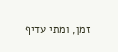זמן, ומתי עדיף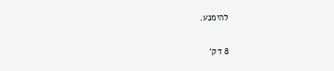להימנע.

8 דק'